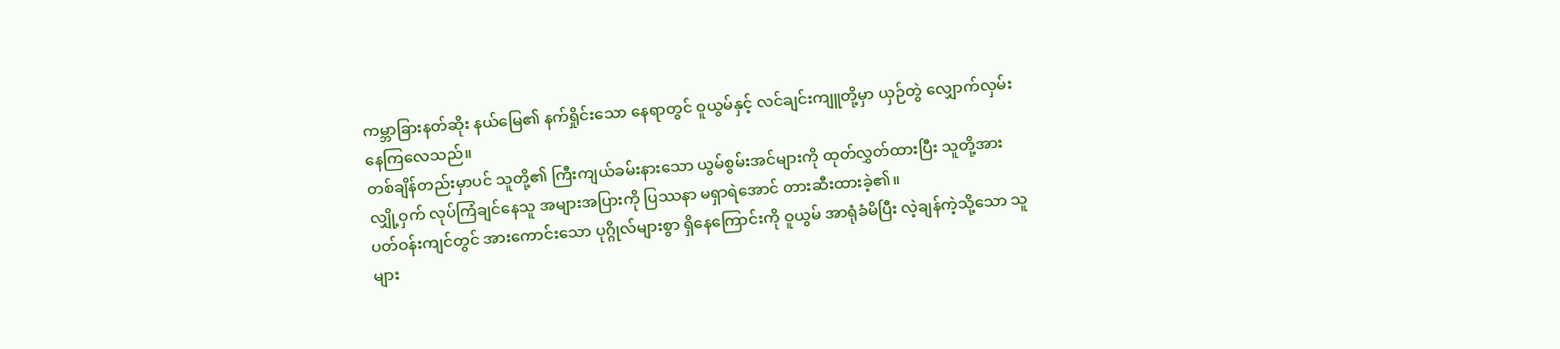ကမ္ဘာခြားနတ်ဆိုး နယ်မြေ၏ နက်ရှိုင်းသော နေရာတွင် ဝူယွမ်နှင့် လင်ချင်းကျူတို့မှာ ယှဉ်တွဲ လျှောက်လှမ်းနေကြလေသည်။
တစ်ချိန်တည်းမှာပင် သူတို့၏ ကြီးကျယ်ခမ်းနားသော ယွမ်စွမ်းအင်များကို ထုတ်လွှတ်ထားပြီး သူတို့အား လျှို့ဝှက် လုပ်ကြံချင်နေသူ အများအပြားကို ပြဿနာ မရှာရဲအောင် တားဆီးထားခဲ့၏။
ပတ်ဝန်းကျင်တွင် အားကောင်းသော ပုဂ္ဂိုလ်များစွာ ရှိနေကြောင်းကို ဝူယွမ် အာရုံခံမိပြီး လဲ့ချန်ကဲ့သို့သော သူများ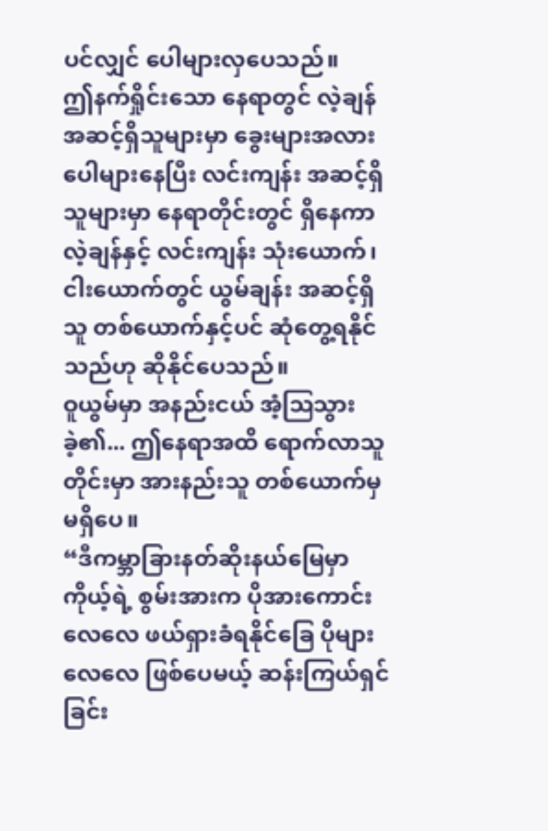ပင်လျှင် ပေါများလှပေသည်။
ဤနက်ရှိုင်းသော နေရာတွင် လဲ့ချန် အဆင့်ရှိသူများမှာ ခွေးများအလား ပေါများနေပြီး လင်းကျန်း အဆင့်ရှိသူများမှာ နေရာတိုင်းတွင် ရှိနေကာ လဲ့ချန်နှင့် လင်းကျန်း သုံးယောက်၊ ငါးယောက်တွင် ယွမ်ချန်း အဆင့်ရှိသူ တစ်ယောက်နှင့်ပင် ဆုံတွေ့ရနိုင်သည်ဟု ဆိုနိုင်ပေသည်။
ဝူယွမ်မှာ အနည်းငယ် အံ့ဩသွားခဲ့၏... ဤနေရာအထိ ရောက်လာသူတိုင်းမှာ အားနည်းသူ တစ်ယောက်မှ မရှိပေ။
“ဒီကမ္ဘာခြားနတ်ဆိုးနယ်မြေမှာ ကိုယ့်ရဲ့ စွမ်းအားက ပိုအားကောင်းလေလေ ဖယ်ရှားခံရနိုင်ခြေ ပိုများလေလေ ဖြစ်ပေမယ့် ဆန်းကြယ်ရှင်ခြင်း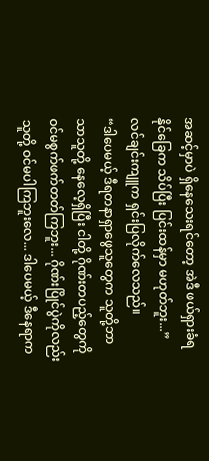အဆင့်မှာပဲ ရှိနေသေးရင်တော့ အဲဒီ ဖယ်ရှားခံရနိုင်ခြေက သိပ်ပြီး ပြင်းထန်မှာ မဟုတ်ဘူး...” လင်ချင်းကျူက ရှင်းပြလိုက်လေသည်။
“ဒါပေမယ့် ဒီရတနာရှာဖွေသူတွေက သူတို့ဘာသာသူတို့ နေလေ့ရှိပြီး ငါတို့ ဂိုဏ်းတပည့်တွေကို ဝင်မစွက်ဖက်တတ်ကြဘူး... ဂိုဏ်းပြိုင်ပွဲကိုလည်း သူတို့ ဝင်မပါကြဘူးလေ... ဒါပေမယ့် ဒီနေရာက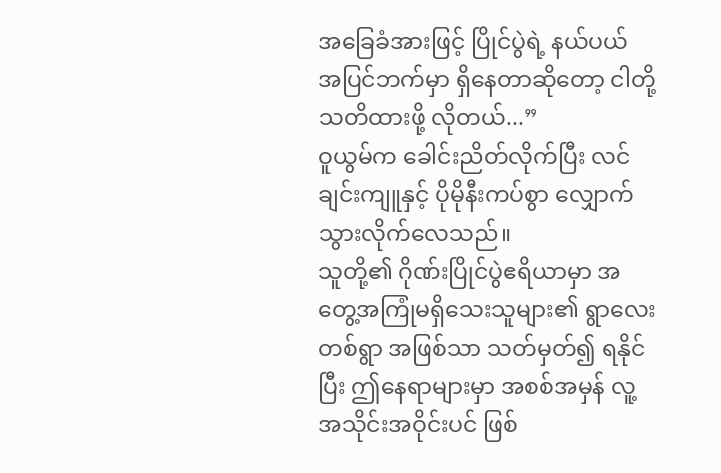အခြေခံအားဖြင့် ပြိုင်ပွဲရဲ့ နယ်ပယ် အပြင်ဘက်မှာ ရှိနေတာဆိုတော့ ငါတို့ သတိထားဖို့ လိုတယ်...”
ဝူယွမ်က ခေါင်းညိတ်လိုက်ပြီး လင်ချင်းကျူနှင့် ပိုမိုနီးကပ်စွာ လျှောက်သွားလိုက်လေသည်။
သူတို့၏ ဂိုဏ်းပြိုင်ပွဲဧရိယာမှာ အတွေ့အကြုံမရှိသေးသူများ၏ ရွာလေးတစ်ရွာ အဖြစ်သာ သတ်မှတ်၍ ရနိုင်ပြီး ဤနေရာများမှာ အစစ်အမှန် လူ့အသိုင်းအဝိုင်းပင် ဖြစ်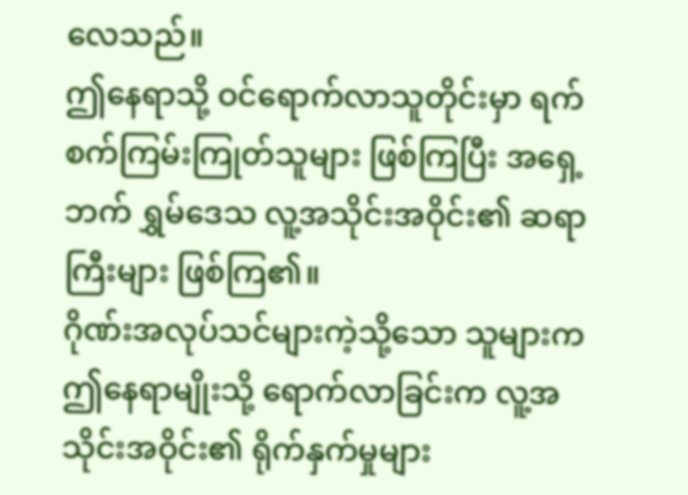လေသည်။
ဤနေရာသို့ ဝင်ရောက်လာသူတိုင်းမှာ ရက်စက်ကြမ်းကြုတ်သူများ ဖြစ်ကြပြီး အရှေ့ဘက် ရွှမ်ဒေသ လူ့အသိုင်းအဝိုင်း၏ ဆရာကြီးများ ဖြစ်ကြ၏။
ဂိုဏ်းအလုပ်သင်များကဲ့သို့သော သူများက ဤနေရာမျိုးသို့ ရောက်လာခြင်းက လူ့အသိုင်းအဝိုင်း၏ ရိုက်နှက်မှုများ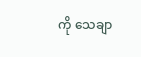ကို သေချာ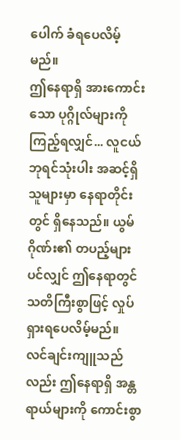ပေါက် ခံရပေလိမ့်မည်။
ဤနေရာရှိ အားကောင်းသော ပုဂ္ဂိုလ်များကို ကြည့်ရလျှင်... လူငယ်ဘုရင်သုံးပါး အဆင့်ရှိသူများမှာ နေရာတိုင်းတွင် ရှိနေသည်။ ယွမ်ဂိုဏ်း၏ တပည့်များပင်လျှင် ဤနေရာတွင် သတိကြီးစွာဖြင့် လှုပ်ရှားရပေလိမ့်မည်။
လင်ချင်းကျူသည်လည်း ဤနေရာရှိ အန္တရာယ်များကို ကောင်းစွာ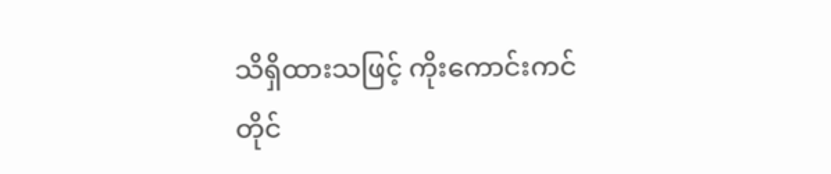သိရှိထားသဖြင့် ကိုးကောင်းကင် တိုင်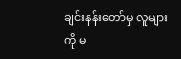ချင်းနန်းတော်မှ လူများကို မ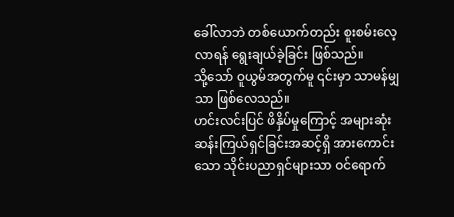ခေါ်လာဘဲ တစ်ယောက်တည်း စူးစမ်းလေ့လာရန် ရွေးချယ်ခဲ့ခြင်း ဖြစ်သည်။
သို့သော် ဝူယွမ်အတွက်မူ ၎င်းမှာ သာမန်မျှသာ ဖြစ်လေသည်။
ဟင်းလင်းပြင် ဖိနှိပ်မှုကြောင့် အများဆုံး ဆန်းကြယ်ရှင်ခြင်းအဆင့်ရှိ အားကောင်းသော သိုင်းပညာရှင်များသာ ဝင်ရောက်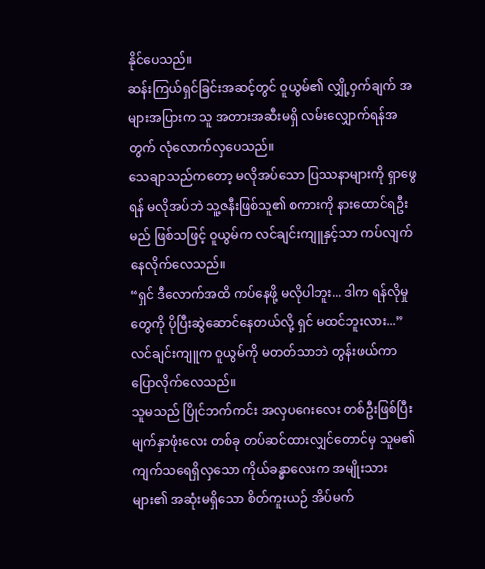နိုင်ပေသည်။
ဆန်းကြယ်ရှင်ခြင်းအဆင့်တွင် ဝူယွမ်၏ လျှို့ဝှက်ချက် အများအပြားက သူ အတားအဆီးမရှိ လမ်းလျှောက်ရန်အတွက် လုံလောက်လှပေသည်။
သေချာသည်ကတော့ မလိုအပ်သော ပြဿနာများကို ရှာဖွေရန် မလိုအပ်ဘဲ သူ့ဇနီးဖြစ်သူ၏ စကားကို နားထောင်ရဦးမည် ဖြစ်သဖြင့် ဝူယွမ်က လင်ချင်းကျူနှင့်သာ ကပ်လျက် နေလိုက်လေသည်။
“ရှင် ဒီလောက်အထိ ကပ်နေဖို့ မလိုပါဘူး... ဒါက ရန်လိုမှုတွေကို ပိုပြီးဆွဲဆောင်နေတယ်လို့ ရှင် မထင်ဘူးလား...”
လင်ချင်းကျူက ဝူယွမ်ကို မတတ်သာဘဲ တွန်းဖယ်ကာ ပြောလိုက်လေသည်။
သူမသည် ပြိုင်ဘက်ကင်း အလှပဂေးလေး တစ်ဦးဖြစ်ပြီး မျက်နှာဖုံးလေး တစ်ခု တပ်ဆင်ထားလျှင်တောင်မှ သူမ၏ ကျက်သရေရှိလှသော ကိုယ်ခန္ဓာလေးက အမျိုးသားများ၏ အဆုံးမရှိသော စိတ်ကူးယဉ် အိပ်မက်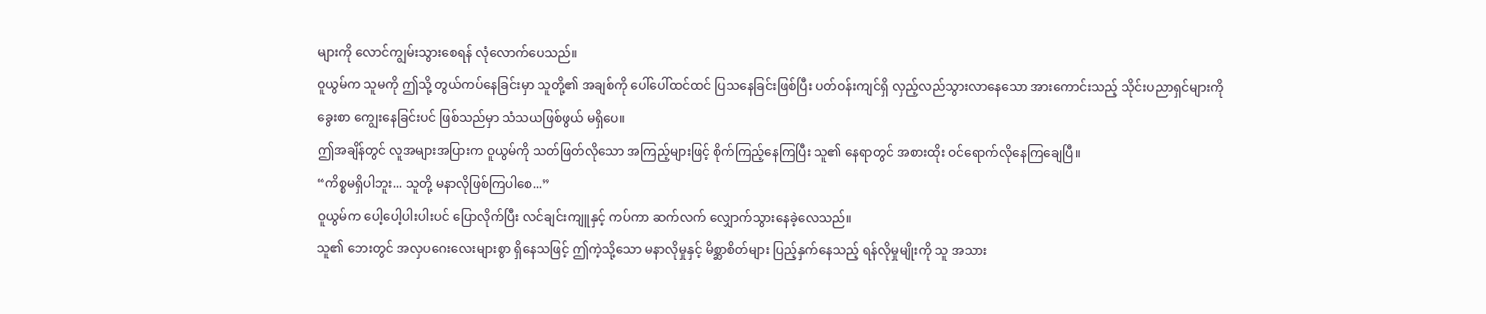များကို လောင်ကျွမ်းသွားစေရန် လုံလောက်ပေသည်။
ဝူယွမ်က သူမကို ဤသို့ တွယ်ကပ်နေခြင်းမှာ သူတို့၏ အချစ်ကို ပေါ်ပေါ်ထင်ထင် ပြသနေခြင်းဖြစ်ပြီး ပတ်ဝန်းကျင်ရှိ လှည့်လည်သွားလာနေသော အားကောင်းသည့် သိုင်းပညာရှင်များကို ခွေးစာ ကျွေးနေခြင်းပင် ဖြစ်သည်မှာ သံသယဖြစ်ဖွယ် မရှိပေ။
ဤအချိန်တွင် လူအများအပြားက ဝူယွမ်ကို သတ်ဖြတ်လိုသော အကြည့်များဖြင့် စိုက်ကြည့်နေကြပြီး သူ၏ နေရာတွင် အစားထိုး ဝင်ရောက်လိုနေကြချေပြီ။
“ကိစ္စမရှိပါဘူး... သူတို့ မနာလိုဖြစ်ကြပါစေ...”
ဝူယွမ်က ပေါ့ပေါ့ပါးပါးပင် ပြောလိုက်ပြီး လင်ချင်းကျူနှင့် ကပ်ကာ ဆက်လက် လျှောက်သွားနေခဲ့လေသည်။
သူ၏ ဘေးတွင် အလှပဂေးလေးများစွာ ရှိနေသဖြင့် ဤကဲ့သို့သော မနာလိုမှုနှင့် မိစ္ဆာစိတ်များ ပြည့်နှက်နေသည့် ရန်လိုမှုမျိုးကို သူ အသား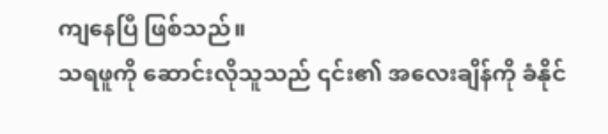ကျနေပြီ ဖြစ်သည်။
သရဖူကို ဆောင်းလိုသူသည် ၎င်း၏ အလေးချိန်ကို ခံနိုင်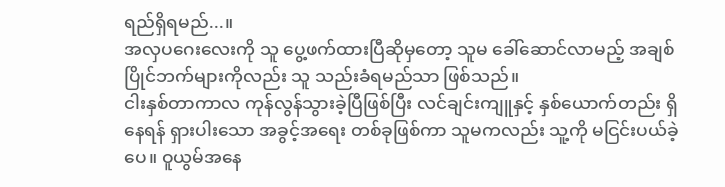ရည်ရှိရမည်...။
အလှပဂေးလေးကို သူ ပွေ့ဖက်ထားပြီဆိုမှတော့ သူမ ခေါ်ဆောင်လာမည့် အချစ်ပြိုင်ဘက်များကိုလည်း သူ သည်းခံရမည်သာ ဖြစ်သည်။
ငါးနှစ်တာကာလ ကုန်လွန်သွားခဲ့ပြီဖြစ်ပြီး လင်ချင်းကျူနှင့် နှစ်ယောက်တည်း ရှိနေရန် ရှားပါးသော အခွင့်အရေး တစ်ခုဖြစ်ကာ သူမကလည်း သူ့ကို မငြင်းပယ်ခဲ့ပေ။ ဝူယွမ်အနေ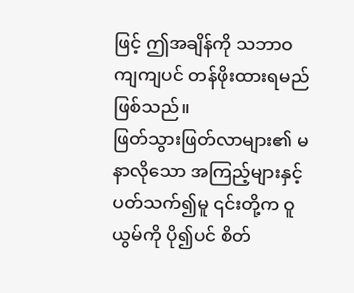ဖြင့် ဤအချိန်ကို သဘာဝကျကျပင် တန်ဖိုးထားရမည် ဖြစ်သည်။
ဖြတ်သွားဖြတ်လာများ၏ မနာလိုသော အကြည့်များနှင့် ပတ်သက်၍မူ ၎င်းတို့က ဝူယွမ်ကို ပို၍ပင် စိတ်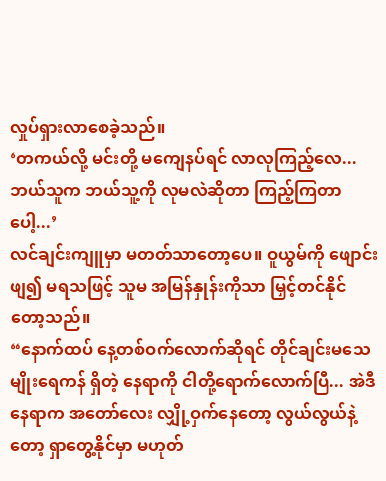လှုပ်ရှားလာစေခဲ့သည်။
‘တကယ်လို့ မင်းတို့ မကျေနပ်ရင် လာလုကြည့်လေ... ဘယ်သူက ဘယ်သူ့ကို လုမလဲဆိုတာ ကြည့်ကြတာပေါ့...’
လင်ချင်းကျူမှာ မတတ်သာတော့ပေ။ ဝူယွမ်ကို ဖျောင်းဖျ၍ မရသဖြင့် သူမ အမြန်နှုန်းကိုသာ မြှင့်တင်နိုင်တော့သည်။
“နောက်ထပ် နေ့တစ်ဝက်လောက်ဆိုရင် တိုင်ချင်းမသေမျိုးရေကန် ရှိတဲ့ နေရာကို ငါတို့ရောက်လောက်ပြီ... အဲဒီနေရာက အတော်လေး လျှို့ဝှက်နေတော့ လွယ်လွယ်နဲ့တော့ ရှာတွေ့နိုင်မှာ မဟုတ်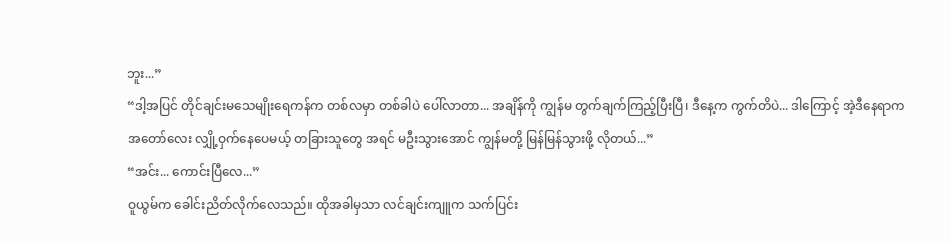ဘူး...”
“ဒါ့အပြင် တိုင်ချင်းမသေမျိုးရေကန်က တစ်လမှာ တစ်ခါပဲ ပေါ်လာတာ... အချိန်ကို ကျွန်မ တွက်ချက်ကြည့်ပြီးပြီ၊ ဒီနေ့က ကွက်တိပဲ... ဒါကြောင့် အဲ့ဒီနေရာက အတော်လေး လျှို့ဝှက်နေပေမယ့် တခြားသူတွေ အရင် မဦးသွားအောင် ကျွန်မတို့ မြန်မြန်သွားဖို့ လိုတယ်...”
“အင်း... ကောင်းပြီလေ...”
ဝူယွမ်က ခေါင်းညိတ်လိုက်လေသည်။ ထိုအခါမှသာ လင်ချင်းကျူက သက်ပြင်း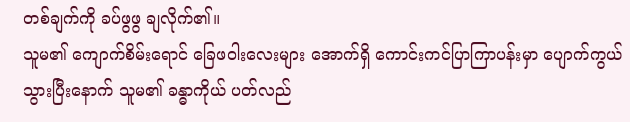တစ်ချက်ကို ခပ်ဖွဖွ ချလိုက်၏။
သူမ၏ ကျောက်စိမ်းရောင် ခြေဖဝါးလေးများ အောက်ရှိ ကောင်းကင်ပြာကြာပန်းမှာ ပျောက်ကွယ်သွားပြီးနောက် သူမ၏ ခန္ဓာကိုယ် ပတ်လည်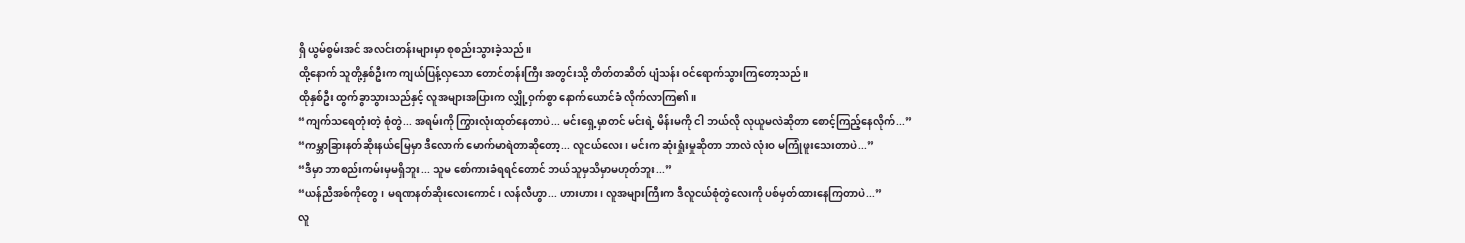ရှိ ယွမ်စွမ်းအင် အလင်းတန်းများမှာ စုစည်းသွားခဲ့သည်။
ထို့နောက် သူတို့နှစ်ဦးက ကျယ်ပြန့်လှသော တောင်တန်းကြီး အတွင်းသို့ တိတ်တဆိတ် ပျံသန်း ဝင်ရောက်သွားကြတော့သည်။
ထိုနှစ်ဦး ထွက်ခွာသွားသည်နှင့် လူအများအပြားက လျှို့ဝှက်စွာ နောက်ယောင်ခံ လိုက်လာကြ၏။
“ကျက်သရေတုံးတဲ့ စုံတွဲ... အရမ်းကို ကြွားလုံးထုတ်နေတာပဲ... မင်းရှေ့မှာတင် မင်းရဲ့ မိန်းမကို ငါ ဘယ်လို လုယူမလဲဆိုတာ စောင့်ကြည့်နေလိုက်...”
“ကမ္ဘာခြားနတ်ဆိုးနယ်မြေမှာ ဒီလောက် မောက်မာရဲတာဆိုတော့... လူငယ်လေး၊ မင်းက ဆုံးရှုံးမှုဆိုတာ ဘာလဲ လုံးဝ မကြုံဖူးသေးတာပဲ...”
“ဒီမှာ ဘာစည်းကမ်းမှမရှိဘူး... သူမ စော်ကားခံရရင်တောင် ဘယ်သူမှသိမှာမဟုတ်ဘူး...”
“ယန်ညီအစ်ကိုတွေ၊ မရဏနတ်ဆိုးလေးကောင်၊ လန်လီဟွာ... ဟားဟား၊ လူအများကြီးက ဒီလူငယ်စုံတွဲလေးကို ပစ်မှတ်ထားနေကြတာပဲ...”
လူ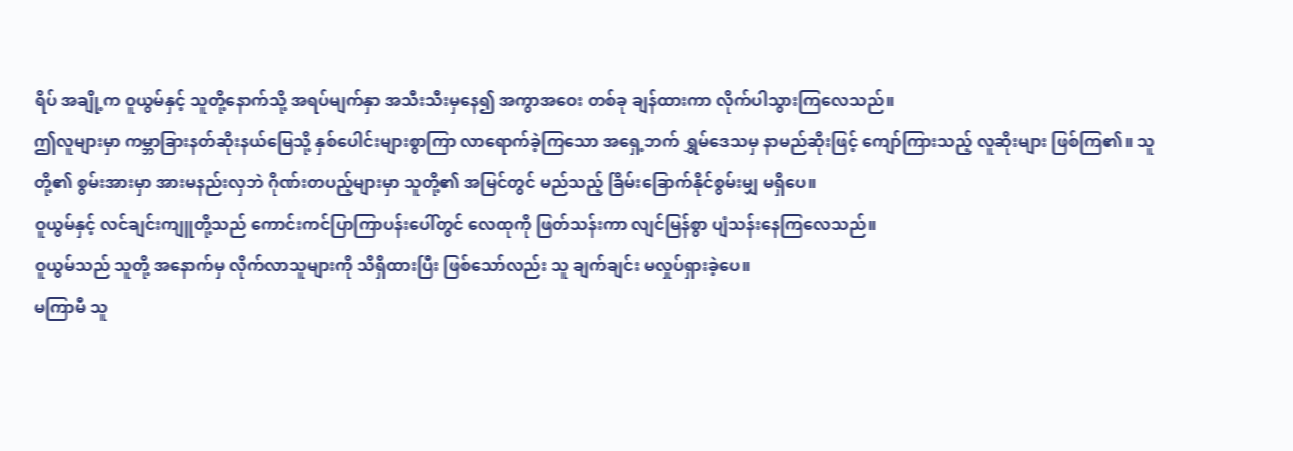ရိပ် အချို့က ဝူယွမ်နှင့် သူတို့နောက်သို့ အရပ်မျက်နှာ အသီးသီးမှနေ၍ အကွာအဝေး တစ်ခု ချန်ထားကာ လိုက်ပါသွားကြလေသည်။
ဤလူများမှာ ကမ္ဘာခြားနတ်ဆိုးနယ်မြေသို့ နှစ်ပေါင်းများစွာကြာ လာရောက်ခဲ့ကြသော အရှေ့ဘက် ရွှမ်ဒေသမှ နာမည်ဆိုးဖြင့် ကျော်ကြားသည့် လူဆိုးများ ဖြစ်ကြ၏။ သူတို့၏ စွမ်းအားမှာ အားမနည်းလှဘဲ ဂိုဏ်းတပည့်များမှာ သူတို့၏ အမြင်တွင် မည်သည့် ခြိမ်းခြောက်နိုင်စွမ်းမျှ မရှိပေ။
ဝူယွမ်နှင့် လင်ချင်းကျူတို့သည် ကောင်းကင်ပြာကြာပန်းပေါ်တွင် လေထုကို ဖြတ်သန်းကာ လျင်မြန်စွာ ပျံသန်းနေကြလေသည်။
ဝူယွမ်သည် သူတို့ အနောက်မှ လိုက်လာသူများကို သိရှိထားပြီး ဖြစ်သော်လည်း သူ ချက်ချင်း မလှုပ်ရှားခဲ့ပေ။
မကြာမီ သူ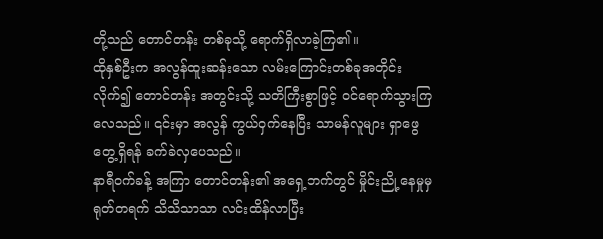တို့သည် တောင်တန်း တစ်ခုသို့ ရောက်ရှိလာခဲ့ကြ၏။
ထိုနှစ်ဦးက အလွန်ထူးဆန်းသော လမ်းကြောင်းတစ်ခုအတိုင်း လိုက်၍ တောင်တန်း အတွင်းသို့ သတိကြီးစွာဖြင့် ဝင်ရောက်သွားကြလေသည်။ ၎င်းမှာ အလွန် ကွယ်ဝှက်နေပြီး သာမန်လူများ ရှာဖွေတွေ့ရှိရန် ခက်ခဲလှပေသည်။
နာရီဝက်ခန့် အကြာ တောင်တန်း၏ အရှေ့ဘက်တွင် မှိုင်းညို့နေမှုမှ ရုတ်တရက် သိသိသာသာ လင်းထိန်လာပြီး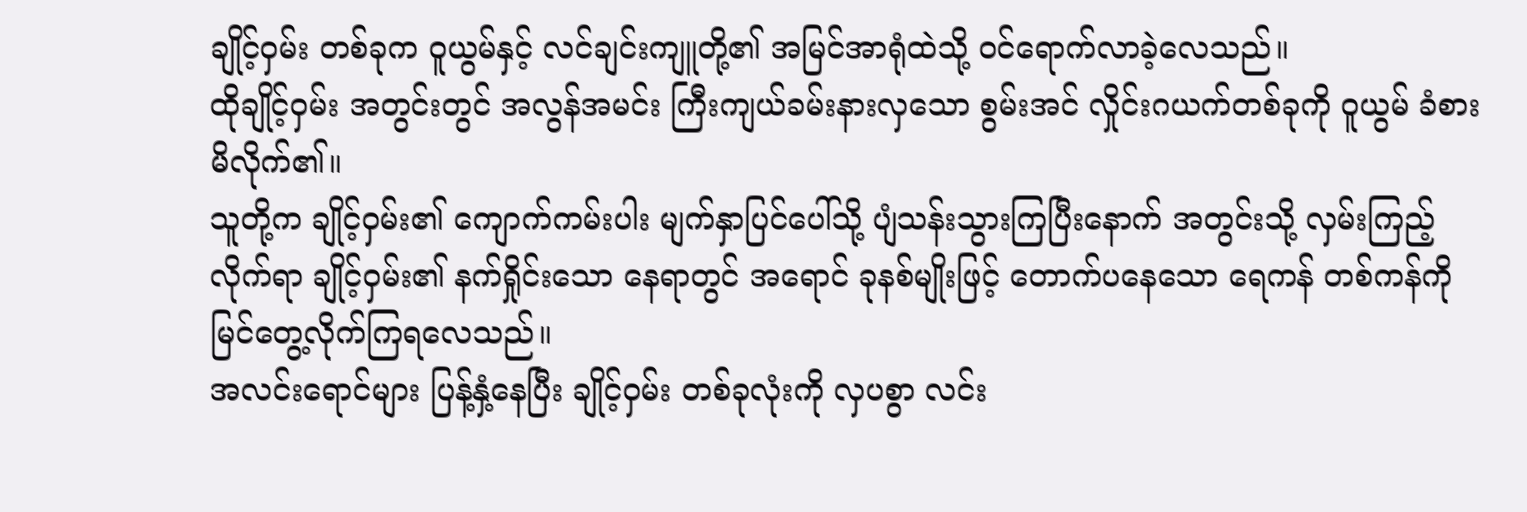ချိုင့်ဝှမ်း တစ်ခုက ဝူယွမ်နှင့် လင်ချင်းကျူတို့၏ အမြင်အာရုံထဲသို့ ဝင်ရောက်လာခဲ့လေသည်။
ထိုချိုင့်ဝှမ်း အတွင်းတွင် အလွန်အမင်း ကြီးကျယ်ခမ်းနားလှသော စွမ်းအင် လှိုင်းဂယက်တစ်ခုကို ဝူယွမ် ခံစားမိလိုက်၏။
သူတို့က ချိုင့်ဝှမ်း၏ ကျောက်ကမ်းပါး မျက်နှာပြင်ပေါ်သို့ ပျံသန်းသွားကြပြီးနောက် အတွင်းသို့ လှမ်းကြည့်လိုက်ရာ ချိုင့်ဝှမ်း၏ နက်ရှိုင်းသော နေရာတွင် အရောင် ခုနစ်မျိုးဖြင့် တောက်ပနေသော ရေကန် တစ်ကန်ကို မြင်တွေ့လိုက်ကြရလေသည်။
အလင်းရောင်များ ပြန့်နှံ့နေပြီး ချိုင့်ဝှမ်း တစ်ခုလုံးကို လှပစွာ လင်း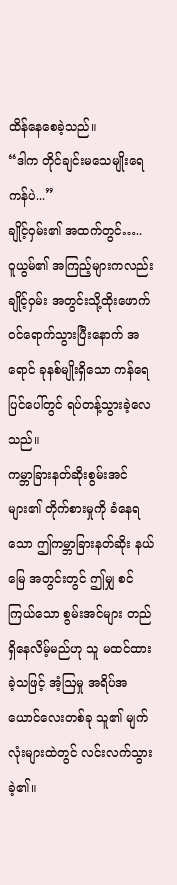ထိန်နေစေခဲ့သည်။
“ဒါက တိုင်ချင်းမသေမျိုးရေကန်ပဲ...”
ချိုင့်ဝှမ်း၏ အထက်တွင်…..
ဝူယွမ်၏ အကြည့်များကလည်း ချိုင့်ဝှမ်း အတွင်းသို့ထိုးဖောက်ဝင်ရောက်သွားပြီးနောက် အရောင် ခုနစ်မျိုးရှိသော ကန်ရေပြင်ပေါ်တွင် ရပ်တန့်သွားခဲ့လေသည်။
ကမ္ဘာခြားနတ်ဆိုးစွမ်းအင်များ၏ တိုက်စားမှုကို ခံနေရသော ဤကမ္ဘာခြားနတ်ဆိုး နယ်မြေ အတွင်းတွင် ဤမျှ စင်ကြယ်သော စွမ်းအင်များ တည်ရှိနေလိမ့်မည်ဟု သူ မထင်ထားခဲ့သဖြင့် အံ့ဩမှု အရိပ်အယောင်လေးတစ်ခု သူ၏ မျက်လုံးများထဲတွင် လင်းလက်သွားခဲ့၏။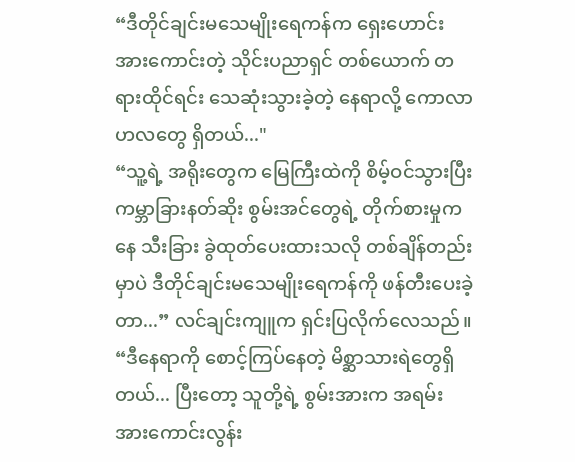“ဒီတိုင်ချင်းမသေမျိုးရေကန်က ရှေးဟောင်း အားကောင်းတဲ့ သိုင်းပညာရှင် တစ်ယောက် တရားထိုင်ရင်း သေဆုံးသွားခဲ့တဲ့ နေရာလို့ ကောလာဟလတွေ ရှိတယ်..."
“သူ့ရဲ့ အရိုးတွေက မြေကြီးထဲကို စိမ့်ဝင်သွားပြီး ကမ္ဘာခြားနတ်ဆိုး စွမ်းအင်တွေရဲ့ တိုက်စားမှုကနေ သီးခြား ခွဲထုတ်ပေးထားသလို တစ်ချိန်တည်းမှာပဲ ဒီတိုင်ချင်းမသေမျိုးရေကန်ကို ဖန်တီးပေးခဲ့တာ...” လင်ချင်းကျူက ရှင်းပြလိုက်လေသည်။
“ဒီနေရာကို စောင့်ကြပ်နေတဲ့ မိစ္ဆာသားရဲတွေရှိတယ်... ပြီးတော့ သူတို့ရဲ့ စွမ်းအားက အရမ်း အားကောင်းလွန်း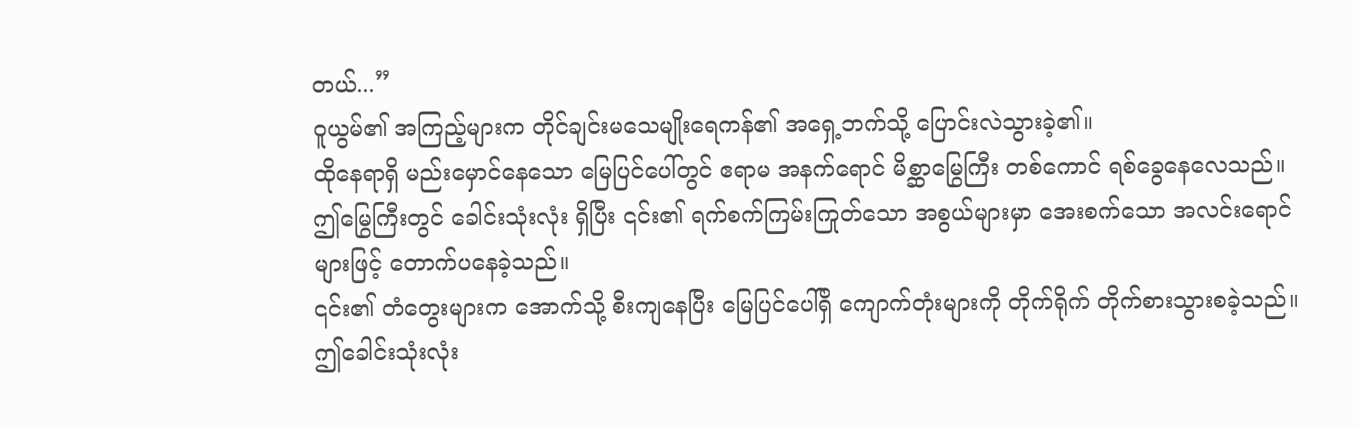တယ်...”
ဝူယွမ်၏ အကြည့်များက တိုင်ချင်းမသေမျိုးရေကန်၏ အရှေ့ဘက်သို့ ပြောင်းလဲသွားခဲ့၏။
ထိုနေရာရှိ မည်းမှောင်နေသော မြေပြင်ပေါ်တွင် ဧရာမ အနက်ရောင် မိစ္ဆာမြွေကြီး တစ်ကောင် ရစ်ခွေနေလေသည်။
ဤမြွေကြီးတွင် ခေါင်းသုံးလုံး ရှိပြီး ၎င်း၏ ရက်စက်ကြမ်းကြုတ်သော အစွယ်များမှာ အေးစက်သော အလင်းရောင်များဖြင့် တောက်ပနေခဲ့သည်။
၎င်း၏ တံတွေးများက အောက်သို့ စီးကျနေပြီး မြေပြင်ပေါ်ရှိ ကျောက်တုံးများကို တိုက်ရိုက် တိုက်စားသွားစခဲ့သည်။
ဤခေါင်းသုံးလုံး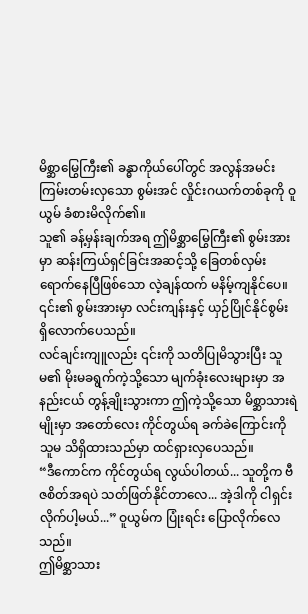မိစ္ဆာမြွေကြီး၏ ခန္ဓာကိုယ်ပေါ်တွင် အလွန်အမင်း ကြမ်းတမ်းလှသော စွမ်းအင် လှိုင်းဂယက်တစ်ခုကို ဝူယွမ် ခံစားမိလိုက်၏။
သူ၏ ခန့်မှန်းချက်အရ ဤမိစ္ဆာမြွေကြီး၏ စွမ်းအားမှာ ဆန်းကြယ်ရှင်ခြင်းအဆင့်သို့ ခြေတစ်လှမ်း ရောက်နေပြီဖြစ်သော လဲ့ချန်ထက် မနိမ့်ကျနိုင်ပေ။
၎င်း၏ စွမ်းအားမှာ လင်းကျန်းနှင့် ယှဉ်ပြိုင်နိုင်စွမ်း ရှိလောက်ပေသည်။
လင်ချင်းကျူလည်း ၎င်းကို သတိပြုမိသွားပြီး သူမ၏ မိုးမခရွက်ကဲ့သို့သော မျက်ခုံးလေးများမှာ အနည်းငယ် တွန့်ချိုးသွားကာ ဤကဲ့သို့သော မိစ္ဆာသားရဲမျိုးမှာ အတော်လေး ကိုင်တွယ်ရ ခက်ခဲကြောင်းကို သူမ သိရှိထားသည်မှာ ထင်ရှားလှပေသည်။
“ဒီကောင်က ကိုင်တွယ်ရ လွယ်ပါတယ်... သူတို့က ဗီဇစိတ်အရပဲ သတ်ဖြတ်နိုင်တာလေ... အဲ့ဒါကို ငါရှင်းလိုက်ပါ့မယ်...” ဝူယွမ်က ပြုံးရင်း ပြောလိုက်လေသည်။
ဤမိစ္ဆာသား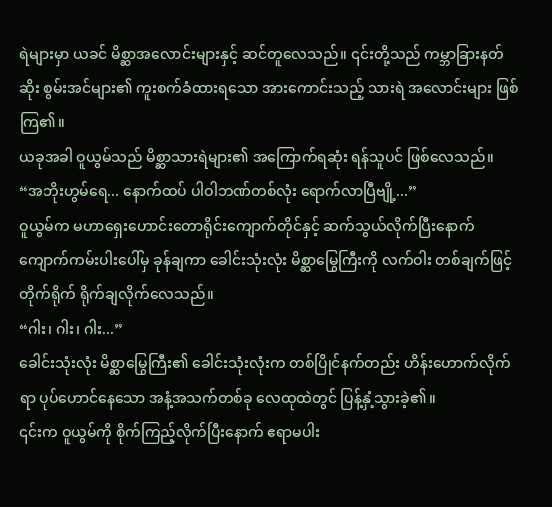ရဲများမှာ ယခင် မိစ္ဆာအလောင်းများနှင့် ဆင်တူလေသည်။ ၎င်းတို့သည် ကမ္ဘာခြားနတ်ဆိုး စွမ်းအင်များ၏ ကူးစက်ခံထားရသော အားကောင်းသည့် သားရဲ အလောင်းများ ဖြစ်ကြ၏။
ယခုအခါ ဝူယွမ်သည် မိစ္ဆာသားရဲများ၏ အကြောက်ရဆုံး ရန်သူပင် ဖြစ်လေသည်။
“အဘိုးဟွမ်ရေ... နောက်ထပ် ပါဝါဘဏ်တစ်လုံး ရောက်လာပြီဗျို့...”
ဝူယွမ်က မဟာရှေးဟောင်းတောရိုင်းကျောက်တိုင်နှင့် ဆက်သွယ်လိုက်ပြီးနောက် ကျောက်ကမ်းပါးပေါ်မှ ခုန်ချကာ ခေါင်းသုံးလုံး မိစ္ဆာမြွေကြီးကို လက်ဝါး တစ်ချက်ဖြင့် တိုက်ရိုက် ရိုက်ချလိုက်လေသည်။
“ဂါး၊ ဂါး၊ ဂါး...”
ခေါင်းသုံးလုံး မိစ္ဆာမြွေကြီး၏ ခေါင်းသုံးလုံးက တစ်ပြိုင်နက်တည်း ဟိန်းဟောက်လိုက်ရာ ပုပ်ဟောင်နေသော အနံ့အသက်တစ်ခု လေထုထဲတွင် ပြန့်နှံ့သွားခဲ့၏။
၎င်းက ဝူယွမ်ကို စိုက်ကြည့်လိုက်ပြီးနောက် ဧရာမပါး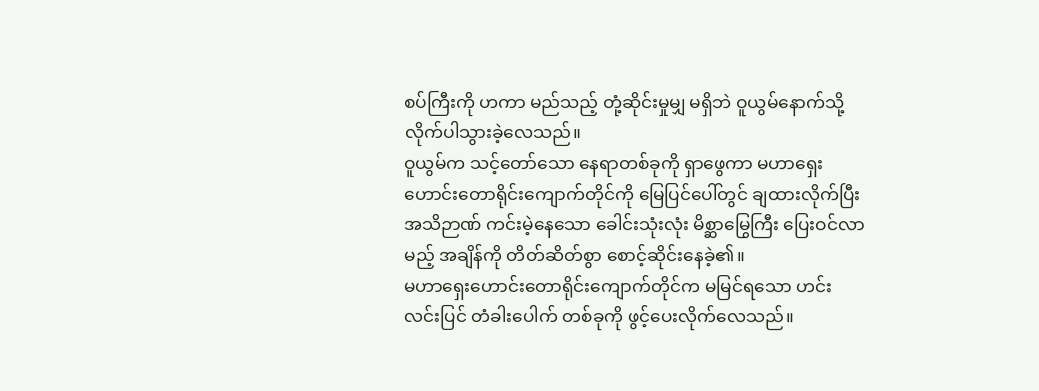စပ်ကြီးကို ဟကာ မည်သည့် တုံ့ဆိုင်းမှုမျှ မရှိဘဲ ဝူယွမ်နောက်သို့ လိုက်ပါသွားခဲ့လေသည်။
ဝူယွမ်က သင့်တော်သော နေရာတစ်ခုကို ရှာဖွေကာ မဟာရှေးဟောင်းတောရိုင်းကျောက်တိုင်ကို မြေပြင်ပေါ်တွင် ချထားလိုက်ပြီး အသိဉာဏ် ကင်းမဲ့နေသော ခေါင်းသုံးလုံး မိစ္ဆာမြွေကြီး ပြေးဝင်လာမည့် အချိန်ကို တိတ်ဆိတ်စွာ စောင့်ဆိုင်းနေခဲ့၏။
မဟာရှေးဟောင်းတောရိုင်းကျောက်တိုင်က မမြင်ရသော ဟင်းလင်းပြင် တံခါးပေါက် တစ်ခုကို ဖွင့်ပေးလိုက်လေသည်။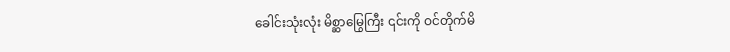ခေါင်းသုံးလုံး မိစ္ဆာမြွေကြီး ၎င်းကို ဝင်တိုက်မိ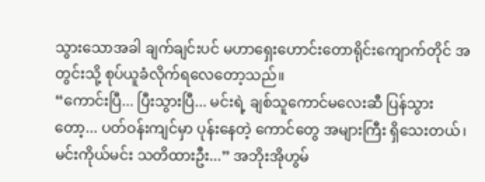သွားသောအခါ ချက်ချင်းပင် မဟာရှေးဟောင်းတောရိုင်းကျောက်တိုင် အတွင်းသို့ စုပ်ယူခံလိုက်ရလေတော့သည်။
“ကောင်းပြီ... ပြီးသွားပြီ... မင်းရဲ့ ချစ်သူကောင်မလေးဆီ ပြန်သွားတော့... ပတ်ဝန်းကျင်မှာ ပုန်းနေတဲ့ ကောင်တွေ အများကြီး ရှိသေးတယ်၊ မင်းကိုယ်မင်း သတိထားဦး...” အဘိုးအိုဟွမ်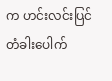က ဟင်းလင်းပြင် တံခါးပေါက်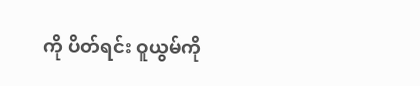ကို ပိတ်ရင်း ဝူယွမ်ကို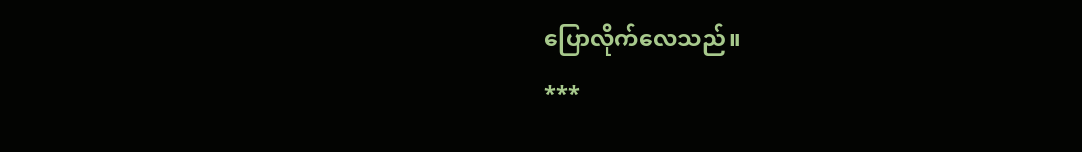ပြောလိုက်လေသည်။
***